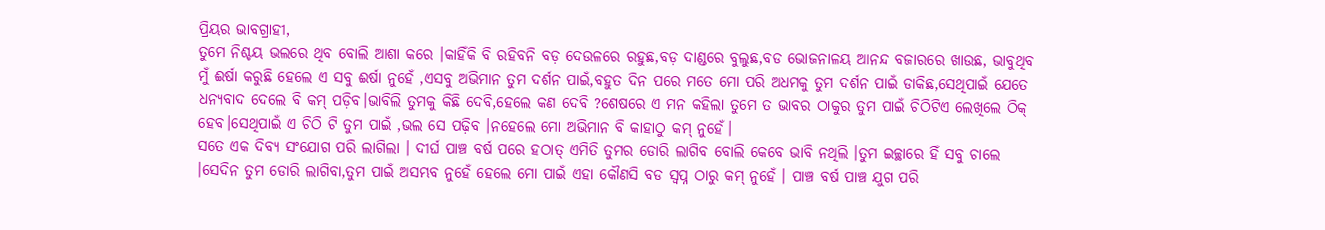ପ୍ରିୟର ଭାବଗ୍ରାହୀ,
ତୁମେ ନିଶ୍ଚୟ ଭଲରେ ଥିବ ବୋଲି ଆଶା କରେ ।କାହିଁକି ବି ରହିବନି ବଡ଼ ଦେଉଳରେ ରହୁଛ,ବଡ଼ ଦାଣ୍ଡରେ ବୁଲୁଛ,ବଡ ଭୋଜନାଳୟ ଆନନ୍ଦ ବଜାରରେ ଖାଉଛ, ଭାବୁଥିବ ମୁଁ ଈର୍ଷା କରୁଛି ହେଲେ ଏ ସବୁ ଈର୍ଷା ନୁହେଁ ,ଏସବୁ ଅଭିମାନ ତୁମ ଦର୍ଶନ ପାଇଁ,ବହୁତ ଦିନ ପରେ ମତେ ମୋ ପରି ଅଧମକୁ ତୁମ ଦର୍ଶନ ପାଇଁ ଡାକିଛ,ସେଥିପାଇଁ ଯେତେ ଧନ୍ୟବାଦ ଦେଲେ ବି କମ୍ ପଡ଼ିବ।ଭାବିଲି ତୁମକୁ କିଛି ଦେବି,ହେଲେ କଣ ଦେବି ?ଶେଷରେ ଏ ମନ କହିଲା ତୁମେ ତ ଭାବର ଠାକୁର ତୁମ ପାଇଁ ଚିଠିଟିଏ ଲେଖିଲେ ଠିକ୍ ହେବ।ସେଥିପାଇଁ ଏ ଚିଠି ଟି ତୁମ ପାଇଁ ,ଭଲ ସେ ପଢ଼ିବ ।ନହେଲେ ମୋ ଅଭିମାନ ବି କାହାଠୁ କମ୍ ନୁହେଁ।
ସତେ ଏକ ଦିବ୍ୟ ସଂଯୋଗ ପରି ଲାଗିଲା । ଦୀର୍ଘ ପାଞ୍ଚ ବର୍ଷ ପରେ ହଠାତ୍ ଏମିତି ତୁମର ଡୋରି ଲାଗିବ ବୋଲି କେବେ ଭାବି ନଥିଲି ।ତୁମ ଇଚ୍ଛାରେ ହିଁ ସବୁ ଚାଲେ ।ସେଦିନ ତୁମ ଡୋରି ଲାଗିବା,ତୁମ ପାଇଁ ଅସମ୍ଭବ ନୁହେଁ ହେଲେ ମୋ ପାଇଁ ଏହା କୌଣସି ବଡ ସ୍ବପ୍ନ ଠାରୁ କମ୍ ନୁହେଁ । ପାଞ୍ଚ ବର୍ଷ ପାଞ୍ଚ ଯୁଗ ପରି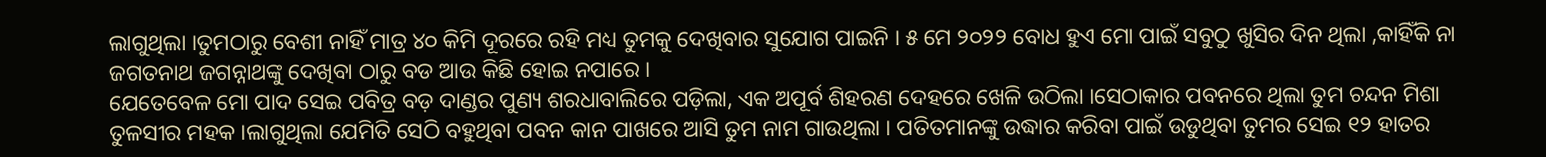ଲାଗୁଥିଲା ।ତୁମଠାରୁ ବେଶୀ ନାହିଁ ମାତ୍ର ୪୦ କିମି ଦୂରରେ ରହି ମଧ୍ୟ ତୁମକୁ ଦେଖିବାର ସୁଯୋଗ ପାଇନି । ୫ ମେ ୨୦୨୨ ବୋଧ ହୁଏ ମୋ ପାଇଁ ସବୁଠୁ ଖୁସିର ଦିନ ଥିଲା ,କାହିଁକି ନା ଜଗତନାଥ ଜଗନ୍ନାଥଙ୍କୁ ଦେଖିବା ଠାରୁ ବଡ ଆଉ କିଛି ହୋଇ ନପାରେ ।
ଯେତେବେଳ ମୋ ପାଦ ସେଇ ପବିତ୍ର ବଡ଼ ଦାଣ୍ଡର ପୁଣ୍ୟ ଶରଧାବାଲିରେ ପଡ଼ିଲା, ଏକ ଅପୂର୍ବ ଶିହରଣ ଦେହରେ ଖେଳି ଉଠିଲା ।ସେଠାକାର ପବନରେ ଥିଲା ତୁମ ଚନ୍ଦନ ମିଶା ତୁଳସୀର ମହକ ।ଲାଗୁଥିଲା ଯେମିତି ସେଠି ବହୁଥିବା ପବନ କାନ ପାଖରେ ଆସି ତୁମ ନାମ ଗାଉଥିଲା । ପତିତମାନଙ୍କୁ ଉଦ୍ଧାର କରିବା ପାଇଁ ଉଡୁଥିବା ତୁମର ସେଇ ୧୨ ହାତର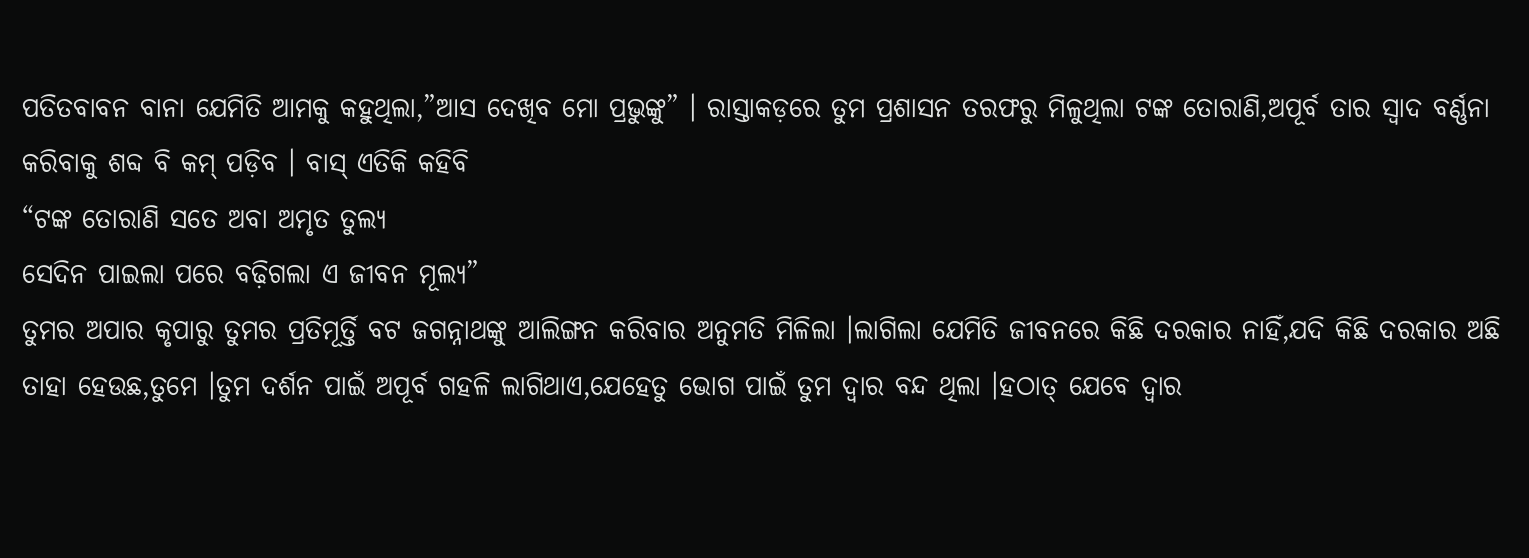ପତିତବାବନ ବାନା ଯେମିତି ଆମକୁ କହୁଥିଲା,”ଆସ ଦେଖିବ ମୋ ପ୍ରଭୁଙ୍କୁ” । ରାସ୍ତାକଡ଼ରେ ତୁମ ପ୍ରଶାସନ ତରଫରୁ ମିଳୁଥିଲା ଟଙ୍କ ତୋରାଣି,ଅପୂର୍ବ ତାର ସ୍ଵାଦ ବର୍ଣ୍ଣନା କରିବାକୁ ଶବ୍ଦ ବି କମ୍ ପଡ଼ିବ । ବାସ୍ ଏତିକି କହିବି
“ଟଙ୍କ ତୋରାଣି ସତେ ଅବା ଅମୃତ ତୁଲ୍ୟ
ସେଦିନ ପାଇଲା ପରେ ବଢ଼ିଗଲା ଏ ଜୀବନ ମୂଲ୍ୟ”
ତୁମର ଅପାର କୃପାରୁ ତୁମର ପ୍ରତିମୂର୍ତ୍ତି ବଟ ଜଗନ୍ନାଥଙ୍କୁ ଆଲିଙ୍ଗନ କରିବାର ଅନୁମତି ମିଳିଲା ।ଲାଗିଲା ଯେମିତି ଜୀବନରେ କିଛି ଦରକାର ନାହିଁ,ଯଦି କିଛି ଦରକାର ଅଛି ତାହା ହେଉଛ,ତୁମେ ।ତୁମ ଦର୍ଶନ ପାଇଁ ଅପୂର୍ବ ଗହଳି ଲାଗିଥାଏ,ଯେହେତୁ ଭୋଗ ପାଇଁ ତୁମ ଦ୍ଵାର ବନ୍ଦ ଥିଲା ।ହଠାତ୍ ଯେବେ ଦ୍ଵାର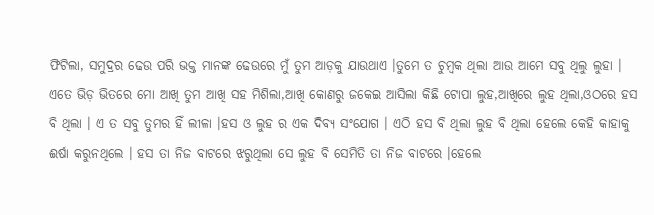ଫିଟିଲା, ସମୁଦ୍ରର ଢେଉ ପରି ଭକ୍ତ ମାନଙ୍କ ଢେଉରେ ମୁଁ ତୁମ ଆଡ଼କୁ ଯାଉଥାଏ ।ତୁମେ ତ ଚୁମ୍ବକ ଥିଲା ଆଉ ଆମେ ସବୁ ଥିଲୁ ଲୁହା । ଏତେ ଭିଡ଼ ଭିତରେ ମୋ ଆଖି ତୁମ ଆଖି ସହ ମିଶିଲା,ଆଖି କୋଣରୁ ଜକେଇ ଆସିଲା କିଛି ଟୋପା ଲୁହ,ଆଖିରେ ଲୁହ ଥିଲା,ଓଠରେ ହସ ବି ଥିଲା । ଏ ତ ସବୁ ତୁମର ହିଁ ଲୀଳା ।ହସ ଓ ଲୁହ ର ଏକ ଦିବ୍ୟ ସଂଯୋଗ । ଏଠି ହସ ବି ଥିଲା ଲୁହ ବି ଥିଲା ହେଲେ କେହି କାହାକୁ ଈର୍ଷା କରୁନଥିଲେ । ହସ ତା ନିଜ ବାଟରେ ଝରୁଥିଲା ସେ ଲୁହ ବି ସେମିତି ତା ନିଜ ବାଟରେ ।ହେଲେ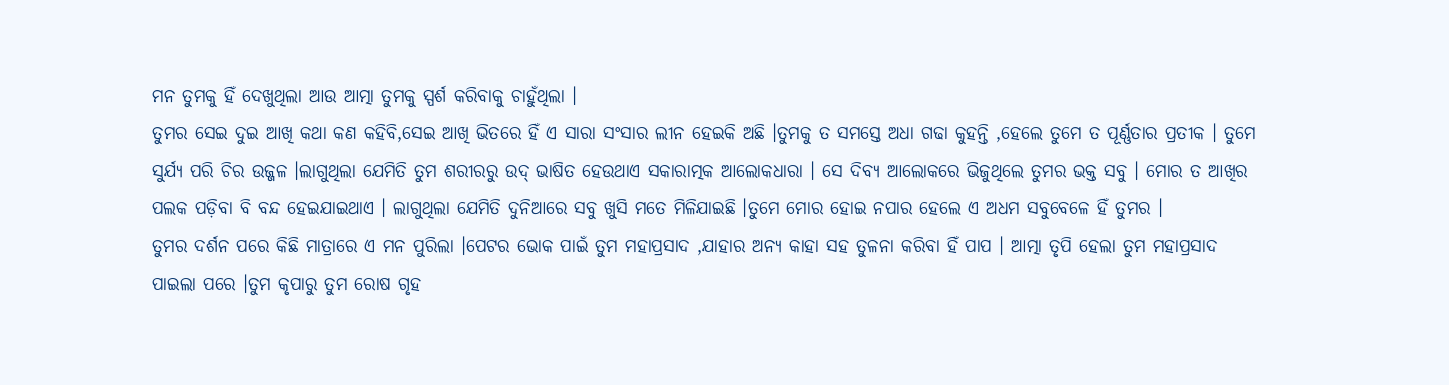ମନ ତୁମକୁ ହିଁ ଦେଖୁଥିଲା ଆଉ ଆତ୍ମା ତୁମକୁ ସ୍ପର୍ଶ କରିବାକୁ ଚାହୁଁଥିଲା ।
ତୁମର ସେଇ ଦୁଇ ଆଖି କଥା କଣ କହିବି,ସେଇ ଆଖି ଭିତରେ ହିଁ ଏ ସାରା ସଂସାର ଲୀନ ହେଇକି ଅଛି ।ତୁମକୁ ତ ସମସ୍ତେ ଅଧା ଗଢା କୁହନ୍ତି ,ହେଲେ ତୁମେ ତ ପୂର୍ଣ୍ଣତାର ପ୍ରତୀକ । ତୁମେ ସୁର୍ଯ୍ୟ ପରି ଚିର ଉଜ୍ଜଳ ।ଲାଗୁଥିଲା ଯେମିତି ତୁମ ଶରୀରରୁ ଉଦ୍ ଭାଷିତ ହେଉଥାଏ ସକାରାତ୍ମକ ଆଲୋକଧାରା । ସେ ଦିବ୍ୟ ଆଲୋକରେ ଭିଜୁଥିଲେ ତୁମର ଭକ୍ତ ସବୁ । ମୋର ତ ଆଖିର ପଲକ ପଡ଼ିବା ବି ବନ୍ଦ ହେଇଯାଇଥାଏ । ଲାଗୁଥିଲା ଯେମିତି ଦୁନିଆରେ ସବୁ ଖୁସି ମତେ ମିଳିଯାଇଛି ।ତୁମେ ମୋର ହୋଇ ନପାର ହେଲେ ଏ ଅଧମ ସବୁବେଳେ ହିଁ ତୁମର ।
ତୁମର ଦର୍ଶନ ପରେ କିଛି ମାତ୍ରାରେ ଏ ମନ ପୁରିଲା ।ପେଟର ଭୋକ ପାଇଁ ତୁମ ମହାପ୍ରସାଦ ,ଯାହାର ଅନ୍ୟ କାହା ସହ ତୁଳନା କରିବା ହିଁ ପାପ । ଆତ୍ମା ତୃପି ହେଲା ତୁମ ମହାପ୍ରସାଦ ପାଇଲା ପରେ ।ତୁମ କୃପାରୁ ତୁମ ରୋଷ ଗୃହ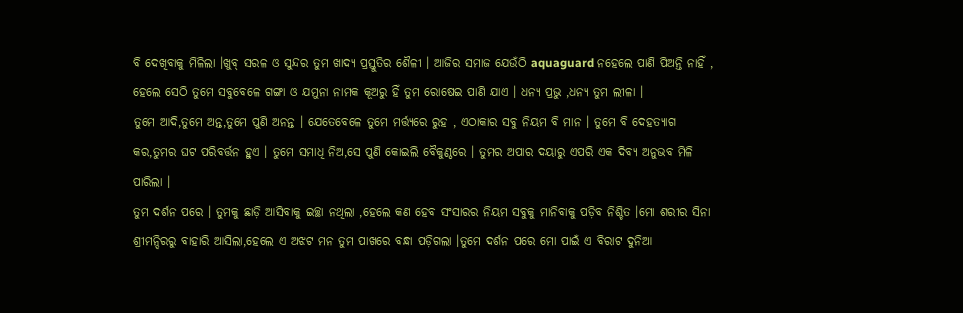ବି ଦେଖିବାକୁ ମିଳିଲା ।ଖୁବ୍ ସରଳ ଓ ସୁନ୍ଦର ତୁମ ଖାଦ୍ୟ ପ୍ରସ୍ତୁତିର ଶୈଳୀ । ଆଜିର ସମାଜ ଯେଉଁଠି aquaguard ନହେଲେ ପାଣି ପିଅନ୍ତି ନାହିଁ , ହେଲେ ସେଠି ତୁମେ ସବୁବେଳେ ଗଙ୍ଗା ଓ ଯମୁନା ନାମକ କୂଅରୁ ହିଁ ତୁମ ରୋଷେଇ ପାଣି ଯାଏ । ଧନ୍ୟ ପ୍ରଭୁ ,ଧନ୍ୟ ତୁମ ଲୀଳା ।
ତୁମେ ଆଦି,ତୁମେ ଅନ୍ତ,ତୁମେ ପୁଣି ଅନନ୍ତ । ଯେତେବେଳେ ତୁମେ ମର୍ତ୍ତ୍ୟରେ ରୁହ , ଏଠାକାର ସବୁ ନିୟମ ବି ମାନ । ତୁମେ ବି ଦେହତ୍ୟାଗ କର,ତୁମର ଘଟ ପରିବର୍ତ୍ତନ ହୁଏ । ତୁମେ ସମାଧି ନିଅ,ସେ ପୁଣି କୋଇଲି ବୈକୁଣ୍ଠରେ । ତୁମର ଅପାର ଦୟାରୁ ଏପରି ଏକ ଦିବ୍ୟ ଅନୁଭବ ମିଳି ପାରିଲା ।
ତୁମ ଦର୍ଶନ ପରେ । ତୁମକୁ ଛାଡ଼ି ଆସିବାକୁ ଇଚ୍ଛା ନଥିଲା ,ହେଲେ କଣ ହେବ ସଂସାରର ନିୟମ ସବୁକୁ ମାନିବାକୁ ପଡ଼ିବ ନିଶ୍ଚିତ ।ମୋ ଶରୀର ସିନା ଶ୍ରୀମନ୍ଦିରରୁ ବାହାରି ଆସିଲା,ହେଲେ ଏ ଅଝଟ ମନ ତୁମ ପାଖରେ ବନ୍ଧା ପଡ଼ିଗଲା ।ତୁମେ ଦର୍ଶନ ପରେ ମୋ ପାଇଁ ଏ ବିରାଟ ଦୁନିଆ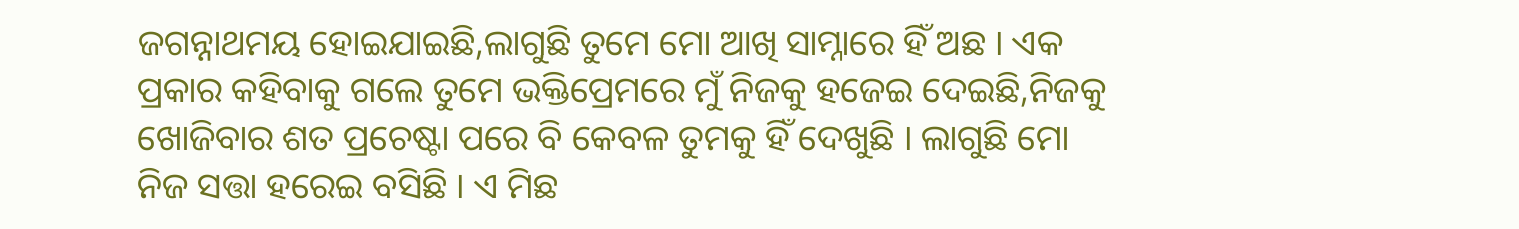ଜଗନ୍ନାଥମୟ ହୋଇଯାଇଛି,ଲାଗୁଛି ତୁମେ ମୋ ଆଖି ସାମ୍ନାରେ ହିଁ ଅଛ । ଏକ ପ୍ରକାର କହିବାକୁ ଗଲେ ତୁମେ ଭକ୍ତିପ୍ରେମରେ ମୁଁ ନିଜକୁ ହଜେଇ ଦେଇଛି,ନିଜକୁ ଖୋଜିବାର ଶତ ପ୍ରଚେଷ୍ଟା ପରେ ବି କେବଳ ତୁମକୁ ହିଁ ଦେଖୁଛି । ଲାଗୁଛି ମୋ ନିଜ ସତ୍ତା ହରେଇ ବସିଛି । ଏ ମିଛ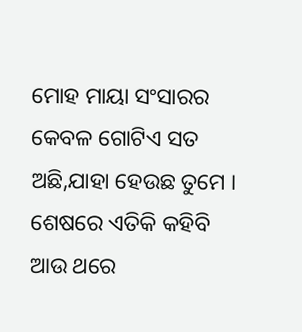ମୋହ ମାୟା ସଂସାରର କେବଳ ଗୋଟିଏ ସତ ଅଛି,ଯାହା ହେଉଛ ତୁମେ ।
ଶେଷରେ ଏତିକି କହିବି ଆଉ ଥରେ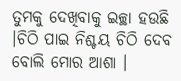ତୁମକୁ ଦେଖିବାକୁ ଇଚ୍ଛା ହଉଛି ।ଚିଠି ପାଇ ନିଶ୍ଚୟ ଚିଠି ଦେବ ବୋଲି ମୋର ଆଶା ।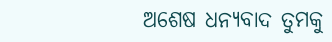ଅଶେଷ ଧନ୍ୟବାଦ ତୁମକୁ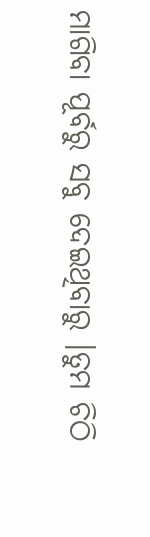ମାଗିବା ପୂର୍ବରୁ ସବୁ ଦେଇଥିବାରୁ ।ତୁମ ଚିଠି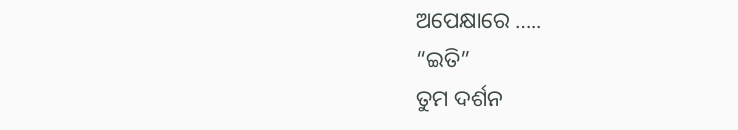ଅପେକ୍ଷାରେ …..
“ଇତି”
ତୁମ ଦର୍ଶନ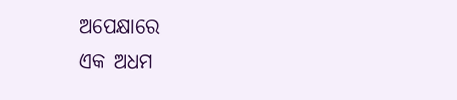ଅପେକ୍ଷାରେ
ଏକ ଅଧମ